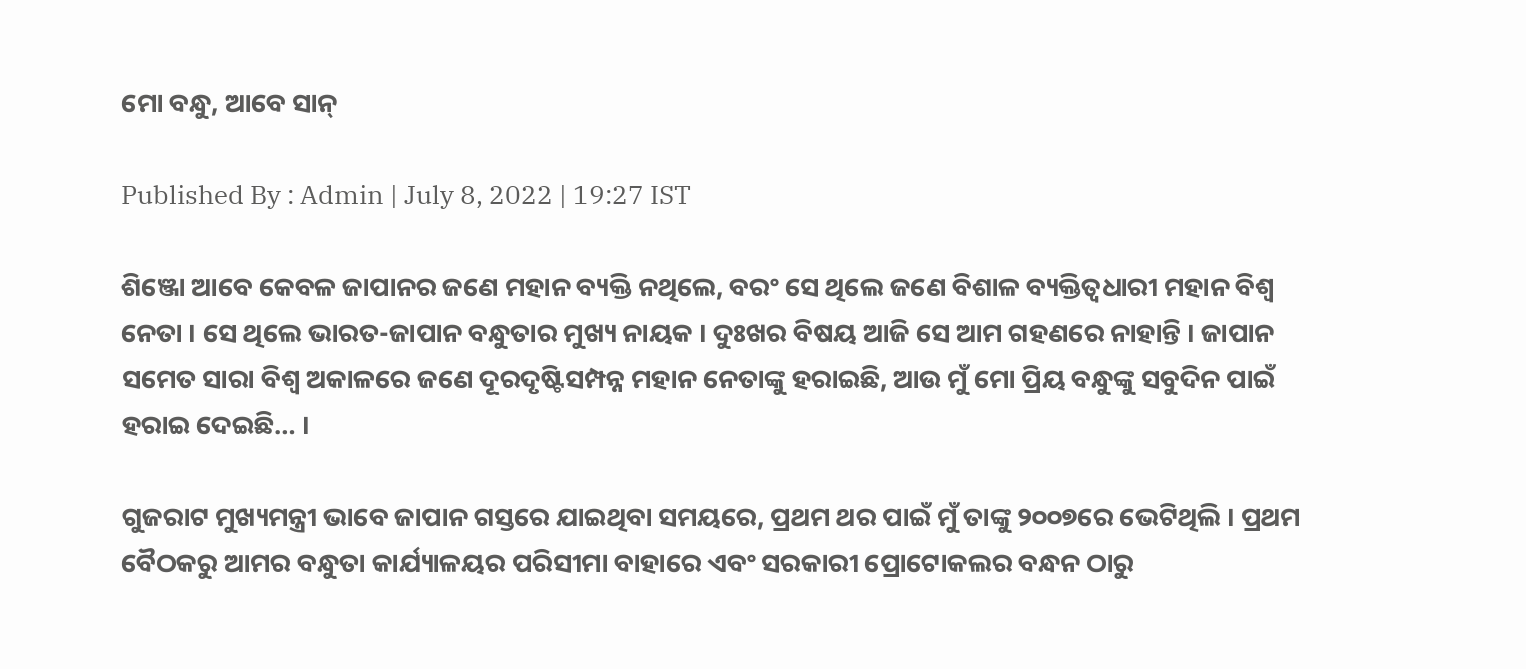ମୋ ବନ୍ଧୁ, ଆବେ ସାନ୍‌

Published By : Admin | July 8, 2022 | 19:27 IST

ଶିଞ୍ଜୋ ଆବେ କେବଳ ଜାପାନର ଜଣେ ମହାନ ବ୍ୟକ୍ତି ନଥିଲେ, ବରଂ ସେ ଥିଲେ ଜଣେ ବିଶାଳ ବ୍ୟକ୍ତିତ୍ୱଧାରୀ ମହାନ ବିଶ୍ଵ ନେତା । ସେ ଥିଲେ ଭାରତ-ଜାପାନ ବନ୍ଧୁତାର ମୁଖ୍ୟ ନାୟକ । ଦୁଃଖର ବିଷୟ ଆଜି ସେ ଆମ ଗହଣରେ ନାହାନ୍ତି । ଜାପାନ ସମେତ ସାରା ବିଶ୍ଵ ଅକାଳରେ ଜଣେ ଦୂରଦୃଷ୍ଟିସମ୍ପନ୍ନ ମହାନ ନେତାଙ୍କୁ ହରାଇଛି, ଆଉ ମୁଁ ମୋ ପ୍ରିୟ ବନ୍ଧୁଙ୍କୁ ସବୁଦିନ ପାଇଁ ହରାଇ ଦେଇଛି… ।

ଗୁଜରାଟ ମୁଖ୍ୟମନ୍ତ୍ରୀ ଭାବେ ଜାପାନ ଗସ୍ତରେ ଯାଇଥିବା ସମୟରେ, ପ୍ରଥମ ଥର ପାଇଁ ମୁଁ ତାଙ୍କୁ ୨୦୦୭ରେ ଭେଟିଥିଲି । ପ୍ରଥମ ବୈଠକରୁ ଆମର ବନ୍ଧୁତା କାର୍ଯ୍ୟାଳୟର ପରିସୀମା ବାହାରେ ଏବଂ ସରକାରୀ ପ୍ରୋଟୋକଲର ବନ୍ଧନ ଠାରୁ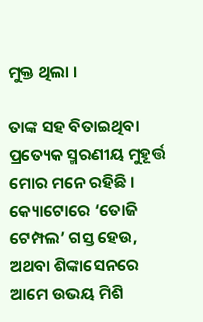ମୁକ୍ତ ଥିଲା ।

ତାଙ୍କ ସହ ବିତାଇଥିବା ପ୍ରତ୍ୟେକ ସ୍ମରଣୀୟ ମୁହୂର୍ତ୍ତ ମୋର ମନେ ରହିଛି । କ୍ୟୋଟୋରେ ‘ତୋଜି ଟେମ୍ପଲ’ ଗସ୍ତ ହେଉ, ଅଥବା ଶିଙ୍କାସେନରେ ଆମେ ଉଭୟ ମିଶି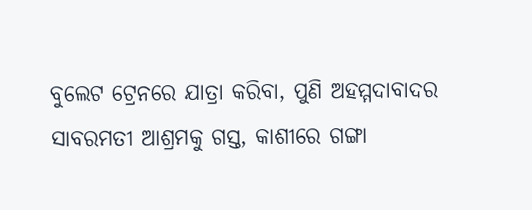ବୁଲେଟ ଟ୍ରେନରେ ଯାତ୍ରା କରିବା, ପୁଣି ଅହମ୍ମଦାବାଦର ସାବରମତୀ ଆଶ୍ରମକୁ ଗସ୍ତ, କାଶୀରେ ଗଙ୍ଗା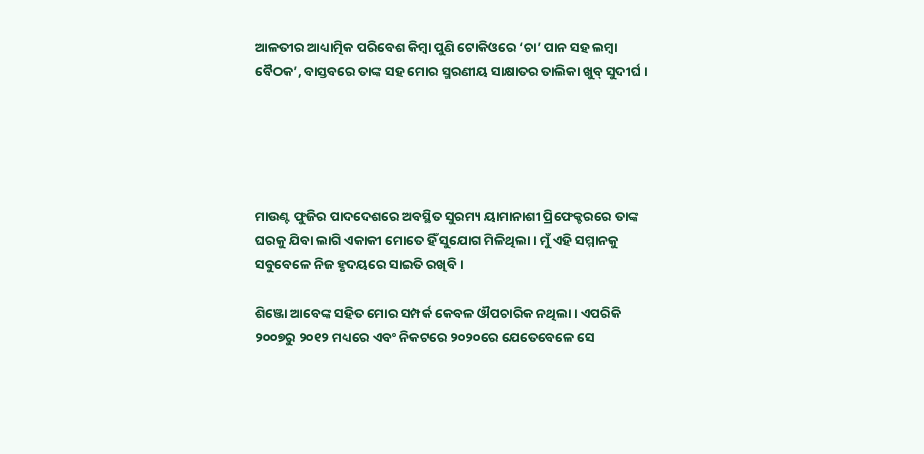ଆଳତୀର ଆଧ୍ୟାତ୍ମିକ ପରିବେଶ କିମ୍ବା ପୁଣି ଟୋକିଓରେ ‘ଚା’ ପାନ ସହ ଲମ୍ବା ବୈଠକ’, ବାସ୍ତବରେ ତାଙ୍କ ସହ ମୋର ସ୍ମରଣୀୟ ସାକ୍ଷାତର ତାଲିକା ଖୁବ୍‌ ସୁଦୀର୍ଘ ।





ମାଉଣ୍ଟ ଫୁଜିର ପାଦଦେଶରେ ଅବସ୍ଥିତ ସୁରମ୍ୟ ୟାମାନାଶୀ ପ୍ରିଫେକ୍ଚରରେ ତାଙ୍କ ଘରକୁ ଯିବା ଲାଗି ଏକାକୀ ମୋତେ ହିଁ ସୁଯୋଗ ମିଳିଥିଲା । ମୁଁ ଏହି ସମ୍ମାନକୁ ସବୁବେଳେ ନିଜ ହୃଦୟରେ ସାଇତି ରଖିବି ।

ଶିଞ୍ଜୋ ଆବେଙ୍କ ସହିତ ମୋର ସମ୍ପର୍କ କେବଳ ଔପଚାରିକ ନଥିଲା । ଏପରିକି ୨୦୦୭ରୁ ୨୦୧୨ ମଧ୍ୟରେ ଏବଂ ନିକଟରେ ୨୦୨୦ରେ ଯେତେବେଳେ ସେ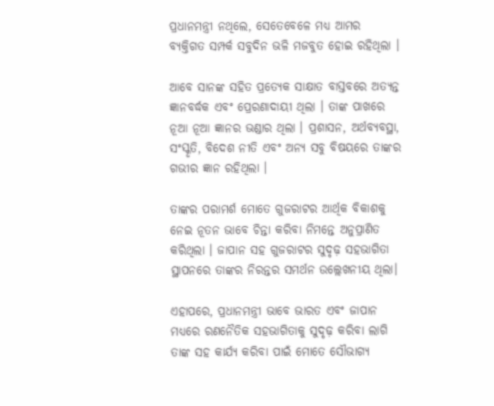ପ୍ରଧାନମନ୍ତ୍ରୀ ନଥିଲେ, ସେତେବେଳେ ମଧ୍ୟ ଆମର ବ୍ୟକ୍ତିଗତ ସମ୍ପର୍କ ସବୁଦିନ ଭଳି ମଜବୁତ ହୋଇ ରହିଥିଲା ।

ଆବେ ସାନଙ୍କ ସହିତ ପ୍ରତ୍ୟେକ ସାକ୍ଷାତ ବାସ୍ତବରେ ଅତ୍ୟନ୍ତ ଜ୍ଞାନବର୍ଦ୍ଧକ ଏବଂ ପ୍ରେରଣାଦାୟୀ ଥିଲା । ତାଙ୍କ ପାଖରେ ନୂଆ ନୂଆ ଜ୍ଞାନର ଭଣ୍ଡାର ଥିଲା । ପ୍ରଶାସନ, ଅର୍ଥବ୍ୟବସ୍ଥା, ସଂସ୍କୃତି, ବିଦେଶ ନୀତି ଏବଂ ଅନ୍ୟ ସବୁ ବିଷୟରେ ତାଙ୍କର ଗଭୀର ଜ୍ଞାନ ରହିଥିଲା ।

ତାଙ୍କର ପରାମର୍ଶ ମୋତେ ଗୁଜରାଟର ଆର୍ଥିକ ବିକାଶକୁ ନେଇ ନୂତନ ଭାବେ ଚିନ୍ତା କରିବା ନିମନ୍ତେ ଅନୁପ୍ରାଣିତ କରିଥିଲା । ଜାପାନ ସହ ଗୁଜରାଟର ସୁଦୃଢ଼ ସହଭାଗିତା ସ୍ଥାପନରେ ତାଙ୍କର ନିରନ୍ତର ସମର୍ଥନ ଉଲ୍ଲେଖନୀୟ ଥିଲା।

ଏହାପରେ, ପ୍ରଧାନମନ୍ତ୍ରୀ ଭାବେ ଭାରତ ଏବଂ ଜାପାନ ମଧ୍ୟରେ ରଣନୈତିକ ସହଭାଗିତାକୁ ସୁଦୃଢ଼ କରିବା ଲାଗି ତାଙ୍କ ସହ କାର୍ଯ୍ୟ କରିବା ପାଇଁ ମୋତେ ସୌଭାଗ୍ୟ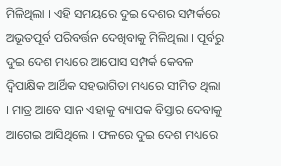ମିଳିଥିଲା । ଏହି ସମୟରେ ଦୁଇ ଦେଶର ସମ୍ପର୍କରେ ଅଭୂତପୂର୍ବ ପରିବର୍ତ୍ତନ ଦେଖିବାକୁ ମିଳିଥିଲା । ପୂର୍ବରୁ ଦୁଇ ଦେଶ ମଧ୍ୟରେ ଆପୋସ ସମ୍ପର୍କ କେବଳ ଦ୍ୱିପାକ୍ଷିକ ଆର୍ଥିକ ସହଭାଗିତା ମଧ୍ୟରେ ସୀମିତ ଥିଲା । ମାତ୍ର ଆବେ ସାନ ଏହାକୁ ବ୍ୟାପକ ବିସ୍ତାର ଦେବାକୁ ଆଗେଇ ଆସିଥିଲେ । ଫଳରେ ଦୁଇ ଦେଶ ମଧ୍ୟରେ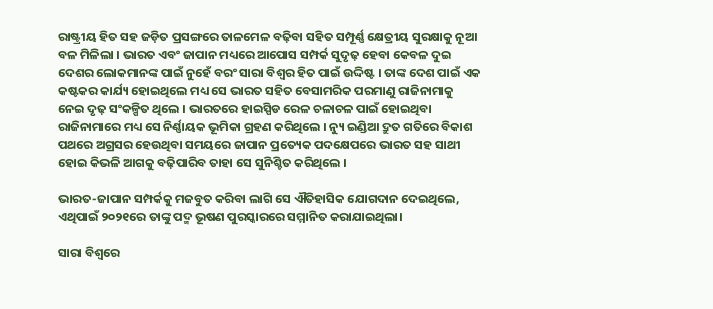ରାଷ୍ଟ୍ରୀୟ ହିତ ସହ ଜଡ଼ିତ ପ୍ରସଙ୍ଗରେ ତାଳମେଳ ବଢ଼ିବା ସହିତ ସମ୍ପୂର୍ଣ୍ଣ କ୍ଷେତ୍ରୀୟ ସୁରକ୍ଷାକୁ ନୂଆ ବଳ ମିଳିଲା । ଭାରତ ଏବଂ ଜାପାନ ମଧ୍ୟରେ ଆପୋସ ସମ୍ପର୍କ ସୁଦୃଢ଼ ହେବା କେବଳ ଦୁଇ ଦେଶର ଲୋକମାନଙ୍କ ପାଇଁ ନୁହେଁ ବରଂ ସାରା ବିଶ୍ଵର ହିତ ପାଇଁ ଉଦ୍ଦିଷ୍ଟ । ତାଙ୍କ ଦେଶ ପାଇଁ ଏକ କଷ୍ଟକର କାର୍ଯ୍ୟ ହୋଇଥିଲେ ମଧ୍ୟ ସେ ଭାରତ ସହିତ ବେସାମରିକ ପରମାଣୁ ରାଜିନାମାକୁ ନେଇ ଦୃଢ଼ ସଂକଳ୍ପିତ ଥିଲେ । ଭାରତରେ ହାଇସ୍ପିଡ ରେଳ ଚଳାଚଳ ପାଇଁ ହୋଇଥିବା ରାଜିନାମାରେ ମଧ୍ୟ ସେ ନିର୍ଣ୍ଣାୟକ ଭୂମିକା ଗ୍ରହଣ କରିଥିଲେ । ନ୍ୟୁ ଇଣ୍ଡିଆ ଦ୍ରୁତ ଗତିରେ ବିକାଶ ପଥରେ ଅଗ୍ରସର ହେଉଥିବା ସମୟରେ ଜାପାନ ପ୍ରତ୍ୟେକ ପଦକ୍ଷେପରେ ଭାରତ ସହ ସାଥୀ ହୋଇ କିଭଳି ଆଗକୁ ବଢ଼ିପାରିବ ତାହା ସେ ସୁନିଶ୍ଚିତ କରିଥିଲେ ।

ଭାରତ-ଜାପାନ ସମ୍ପର୍କକୁ ମଜବୁତ କରିବା ଲାଗି ସେ ଐତିହାସିକ ଯୋଗଦାନ ଦେଇଥିଲେ, ଏଥିପାଇଁ ୨୦୨୧ରେ ତାଙ୍କୁ ପଦ୍ମ ଭୂଷଣ ପୁରସ୍କାରରେ ସମ୍ମାନିତ କରାଯାଇଥିଲା।

ସାରା ବିଶ୍ଵରେ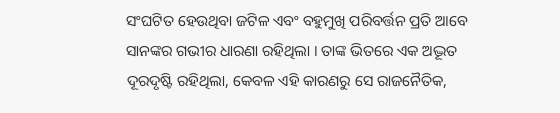ସଂଘଟିତ ହେଉଥିବା ଜଟିଳ ଏବଂ ବହୁମୁଖି ପରିବର୍ତ୍ତନ ପ୍ରତି ଆବେ ସାନଙ୍କର ଗଭୀର ଧାରଣା ରହିଥିଲା । ତାଙ୍କ ଭିତରେ ଏକ ଅଦ୍ଭୂତ ଦୂରଦୃଷ୍ଟି ରହିଥିଲା, କେବଳ ଏହି କାରଣରୁ ସେ ରାଜନୈତିକ,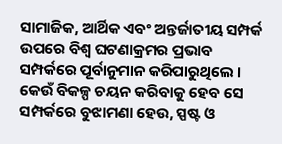ସାମାଜିକ, ଆର୍ଥିକ ଏବଂ ଅନ୍ତର୍ଜାତୀୟ ସମ୍ପର୍କ ଉପରେ ବିଶ୍ଵ ଘଟଣାକ୍ରମର ପ୍ରଭାବ ସମ୍ପର୍କରେ ପୂର୍ବାନୁମାନ କରିପାରୁଥିଲେ । କେଉଁ ବିକଳ୍ପ ଚୟନ କରିବାକୁ ହେବ ସେ ସମ୍ପର୍କରେ ବୁଝାମଣା ହେଉ, ସ୍ପଷ୍ଟ ଓ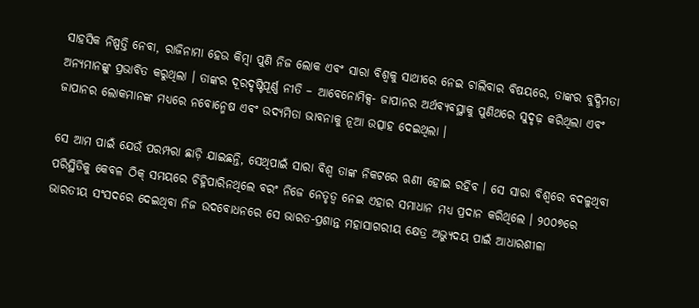ସାହସିକ ନିଷ୍ପତ୍ତି ନେବା, ରାଜିନାମା ହେଉ କିମ୍ବା ପୁଣି ନିଜ ଲୋକ ଏବଂ ସାରା ବିଶ୍ଵକୁ ସାଥୀରେ ନେଇ ଚାଲିବାର ବିଷୟରେ, ତାଙ୍କର ବୁଦ୍ଧିମତା ଅନ୍ୟମାନଙ୍କୁ ପ୍ରଭାବିତ କରୁଥିଲା । ତାଙ୍କର ଦୂରଦୃଷ୍ଟିପୂର୍ଣ୍ଣ ନୀତି – ଆବେନୋମିକ୍ସ- ଜାପାନର ଅର୍ଥବ୍ୟବସ୍ଥାକୁ ପୁଣିଥରେ ସୁଦୃଢ଼ କରିଥିଲା ଏବଂ ଜାପାନର ଲୋକମାନଙ୍କ ମଧ୍ୟରେ ନବୋନ୍ମେଷ ଏବଂ ଉଦ୍ୟମିତା ଭାବନାକୁ ନୂଆ ଉତ୍ସାହ ଦେଇଥିଲା ।

ସେ ଆମ ପାଇଁ ଯେଉଁ ପରମ୍ପରା ଛାଡ଼ି ଯାଇଛନ୍ତି, ସେଥିପାଇଁ ସାରା ବିଶ୍ଵ ତାଙ୍କ ନିକଟରେ ଋଣୀ ହୋଇ ରହିବ । ସେ ସାରା ବିଶ୍ଵରେ ବଦଳୁଥିବା ପରିସ୍ଥିତିକୁ କେବଳ ଠିକ୍‌ ସମୟରେ ଚିହ୍ନିପାରିନଥିଲେ ବରଂ ନିଜେ ନେତୃତ୍ୱ ନେଇ ଏହାର ସମାଧାନ ମଧ୍ୟ ପ୍ରଦାନ କରିଥିଲେ । ୨୦୦୭ରେ ଭାରତୀୟ ସଂସଦରେ ଦେଇଥିବା ନିଜ ଉଦବୋଧନରେ ସେ ଭାରତ-ପ୍ରଶାନ୍ତ ମହାସାଗରୀୟ କ୍ଷେତ୍ର ଅଭ୍ୟୁଦୟ ପାଇଁ ଆଧାରଶୀଳା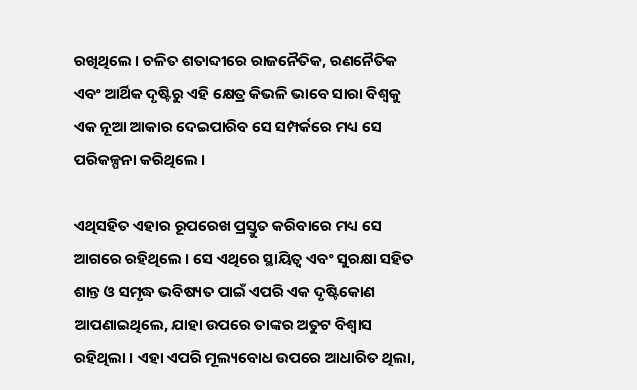ରଖିଥିଲେ । ଚଳିତ ଶତାବ୍ଦୀରେ ରାଜନୈତିକ, ରଣନୈତିକ ଏବଂ ଆର୍ଥିକ ଦୃଷ୍ଟିରୁ ଏହି କ୍ଷେତ୍ର କିଭଳି ଭାବେ ସାରା ବିଶ୍ଵକୁ ଏକ ନୂଆ ଆକାର ଦେଇପାରିବ ସେ ସମ୍ପର୍କରେ ମଧ୍ୟ ସେ ପରିକଳ୍ପନା କରିଥିଲେ ।

ଏଥିସହିତ ଏହାର ରୂପରେଖ ପ୍ରସ୍ତୁତ କରିବାରେ ମଧ୍ୟ ସେ ଆଗରେ ରହିଥିଲେ । ସେ ଏଥିରେ ସ୍ଥାୟିତ୍ୱ ଏବଂ ସୁରକ୍ଷା ସହିତ ଶାନ୍ତ ଓ ସମୃଦ୍ଧ ଭବିଷ୍ୟତ ପାଇଁ ଏପରି ଏକ ଦୃଷ୍ଟିକୋଣ ଆପଣାଇଥିଲେ, ଯାହା ଉପରେ ତାଙ୍କର ଅତୁଟ ବିଶ୍ୱାସ  ରହିଥିଲା । ଏହା ଏପରି ମୂଲ୍ୟବୋଧ ଉପରେ ଆଧାରିତ ଥିଲା,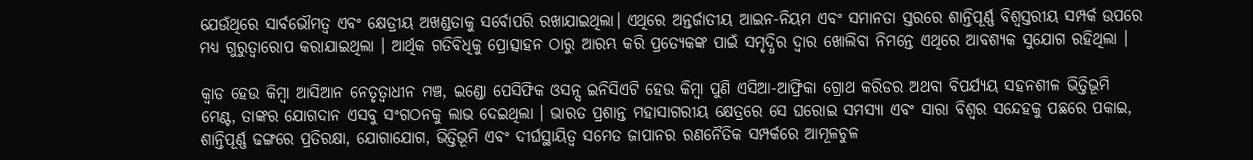ଯେଉଁଥିରେ ସାର୍ବଭୌମତ୍ୱ ଏବଂ କ୍ଷେତ୍ରୀୟ ଅଖଣ୍ଡତାକୁ ସର୍ବୋପରି ରଖାଯାଇଥିଲା। ଏଥିରେ ଅନ୍ତର୍ଜାତୀୟ ଆଇନ-ନିୟମ ଏବଂ ସମାନତା ସ୍ତରରେ ଶାନ୍ତିପୂର୍ଣ୍ଣ ବିଶ୍ଵସ୍ତରୀୟ ସମ୍ପର୍କ ଉପରେ ମଧ୍ୟ ଗୁରୁତ୍ବାରୋପ କରାଯାଇଥିଲା । ଆର୍ଥିକ ଗତିବିଧିକୁ ପ୍ରୋତ୍ସାହନ ଠାରୁ ଆରମ୍ଭ କରି ପ୍ରତ୍ୟେକଙ୍କ ପାଇଁ ସମୃଦ୍ଧିର ଦ୍ୱାର ଖୋଲିବା ନିମନ୍ତେ ଏଥିରେ ଆବଶ୍ୟକ ସୁଯୋଗ ରହିଥିଲା ।

କ୍ବାଡ ହେଉ କିମ୍ବା ଆସିଆନ ନେତୃତ୍ବାଧୀନ ମଞ୍ଚ, ଇଣ୍ଡୋ ପେସିଫିକ ଓସନ୍ସ ଇନିସିଏଟି ହେଉ କିମ୍ବା ପୁଣି ଏସିଆ-ଆଫ୍ରିକା ଗ୍ରୋଥ କରିଡର ଅଥବା ବିପର୍ଯ୍ୟୟ ସହନଶୀଳ ଭିତ୍ତିଭୂମି ମେଣ୍ଟ, ତାଙ୍କର ଯୋଗଦାନ ଏସବୁ ସଂଗଠନକୁ ଲାଭ ଦେଇଥିଲା । ଭାରତ ପ୍ରଶାନ୍ତ ମହାସାଗରୀୟ କ୍ଷେତ୍ରରେ ସେ ଘରୋଇ ସମସ୍ୟା ଏବଂ ସାରା ବିଶ୍ଵର ସନ୍ଦେହକୁ ପଛରେ ପକାଇ, ଶାନ୍ତିପୂର୍ଣ୍ଣ ଢଙ୍ଗରେ ପ୍ରତିରକ୍ଷା, ଯୋଗାଯୋଗ, ଭିତ୍ତିଭୂମି ଏବଂ ଦୀର୍ଘସ୍ଥାୟିତ୍ୱ ସମେତ ଜାପାନର ରଣନୈତିକ ସମ୍ପର୍କରେ ଆମୂଳଚୁଳ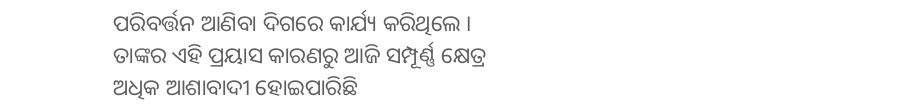ପରିବର୍ତ୍ତନ ଆଣିବା ଦିଗରେ କାର୍ଯ୍ୟ କରିଥିଲେ । ତାଙ୍କର ଏହି ପ୍ରୟାସ କାରଣରୁ ଆଜି ସମ୍ପୂର୍ଣ୍ଣ କ୍ଷେତ୍ର ଅଧିକ ଆଶାବାଦୀ ହୋଇପାରିଛି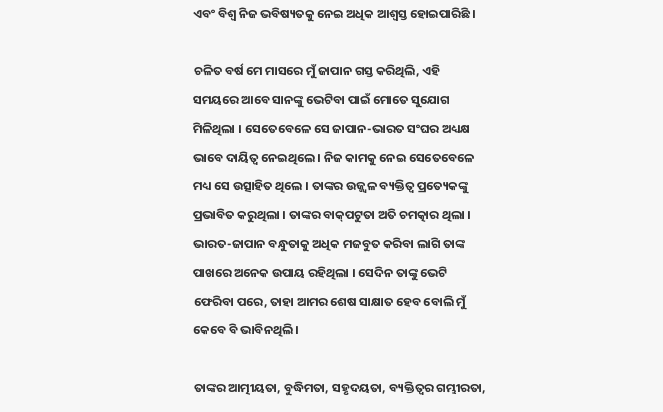ଏବଂ ବିଶ୍ଵ ନିଜ ଭବିଷ୍ୟତକୁ ନେଇ ଅଧିକ ଆଶ୍ଵସ୍ତ ହୋଇପାରିଛି ।

ଚଳିତ ବର୍ଷ ମେ ମାସରେ ମୁଁ ଜାପାନ ଗସ୍ତ କରିଥିଲି, ଏହି ସମୟରେ ଆବେ ସାନଙ୍କୁ ଭେଟିବା ପାଇଁ ମୋତେ ସୁଯୋଗ ମିଳିଥିଲା । ସେତେବେଳେ ସେ ଜାପାନ-ଭାରତ ସଂଘର ଅଧ୍ୟକ୍ଷ ଭାବେ ଦାୟିତ୍ୱ ନେଇଥିଲେ । ନିଜ କାମକୁ ନେଇ ସେତେବେଳେ ମଧ୍ୟ ସେ ଉତ୍ସାହିତ ଥିଲେ । ତାଙ୍କର ଉଜ୍ଜ୍ବଳ ବ୍ୟକ୍ତିତ୍ୱ ପ୍ରତ୍ୟେକଙ୍କୁ ପ୍ରଭାବିତ କରୁଥିଲା । ତାଙ୍କର ବାକ୍‌ପଟୁତା ଅତି ଚମତ୍କାର ଥିଲା । ଭାରତ-ଜାପାନ ବନ୍ଧୁତାକୁ ଅଧିକ ମଜବୁତ କରିବା ଲାଗି ତାଙ୍କ ପାଖରେ ଅନେକ ଉପାୟ ରହିଥିଲା । ସେଦିନ ତାଙ୍କୁ ଭେଟି ଫେରିବା ପରେ, ତାହା ଆମର ଶେଷ ସାକ୍ଷାତ ହେବ ବୋଲି ମୁଁ କେବେ ବି ଭାବିନଥିଲି ।

ତାଙ୍କର ଆତ୍ମୀୟତା, ବୁଦ୍ଧିମତା, ସହୃଦୟତା, ବ୍ୟକ୍ତିତ୍ୱର ଗମ୍ଭୀରତା,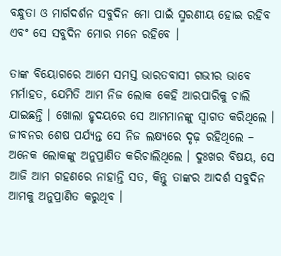ବନ୍ଧୁତା ଓ ମାର୍ଗଦର୍ଶନ ସବୁଦିନ ମୋ ପାଇଁ ସ୍ମରଣୀୟ ହୋଇ ରହିବ ଏବଂ ସେ ସବୁଦିନ ମୋର ମନେ ରହିବେ ।

ତାଙ୍କ ବିୟୋଗରେ ଆମେ ସମସ୍ତ ଭାରତବାସୀ ଗଭୀର ଭାବେ ମର୍ମାହତ, ଯେମିତି ଆମ ନିଜ ଲୋକ କେହି ଆରପାରିକୁ ଚାଲି ଯାଇଛନ୍ତି । ଖୋଲା ହୃଦୟରେ ସେ ଆମମାନଙ୍କୁ ସ୍ୱାଗତ କରିଥିଲେ । ଜୀବନର ଶେଷ ପର୍ଯ୍ୟନ୍ତ ସେ ନିଜ ଲକ୍ଷ୍ୟରେ ଦୃଢ଼ ରହିଥିଲେ – ଅନେକ ଲୋକଙ୍କୁ ଅନୁପ୍ରାଣିତ କରିଚାଲିଥିଲେ । ଦୁଃଖର ବିଷୟ, ସେ ଆଜି ଆମ ଗହଣରେ ନାହାନ୍ତି ସତ, କିନ୍ତୁ ତାଙ୍କର ଆଦର୍ଶ ସବୁଦିନ ଆମକୁ ଅନୁପ୍ରାଣିତ କରୁଥିବ ।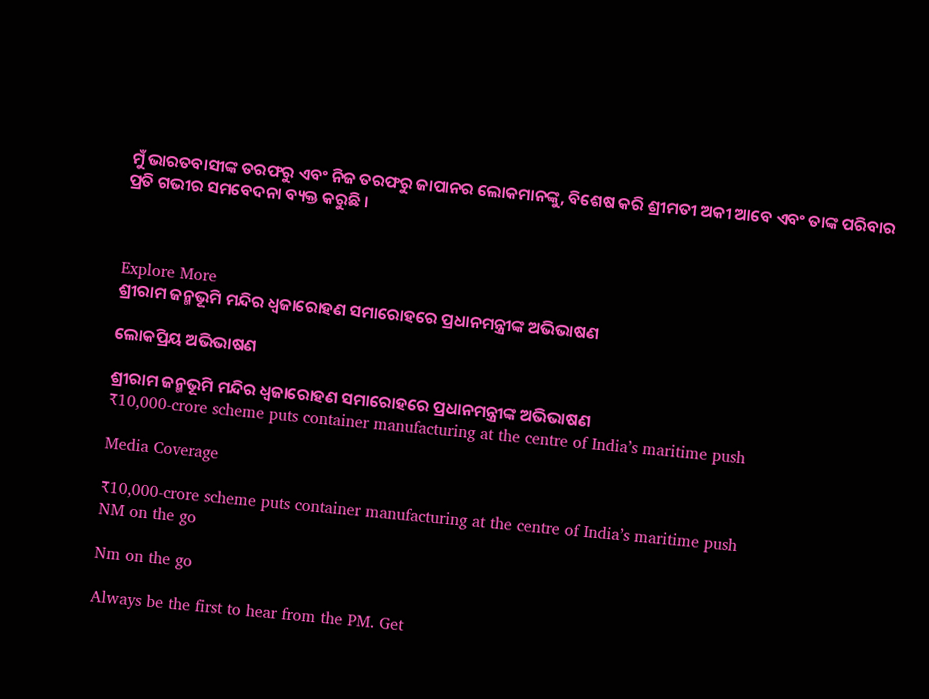ମୁଁ ଭାରତବାସୀଙ୍କ ତରଫରୁ ଏବଂ ନିଜ ତରଫରୁ ଜାପାନର ଲୋକମାନଙ୍କୁ, ବିଶେଷ କରି ଶ୍ରୀମତୀ ଅକୀ ଆବେ ଏବଂ ତାଙ୍କ ପରିବାର ପ୍ରତି ଗଭୀର ସମବେଦନା ବ୍ୟକ୍ତ କରୁଛି ।



Explore More
ଶ୍ରୀରାମ ଜନ୍ମଭୂମି ମନ୍ଦିର ଧ୍ଵଜାରୋହଣ ସମାରୋହରେ ପ୍ରଧାନମନ୍ତ୍ରୀଙ୍କ ଅଭିଭାଷଣ

ଲୋକପ୍ରିୟ ଅଭିଭାଷଣ

ଶ୍ରୀରାମ ଜନ୍ମଭୂମି ମନ୍ଦିର ଧ୍ଵଜାରୋହଣ ସମାରୋହରେ ପ୍ରଧାନମନ୍ତ୍ରୀଙ୍କ ଅଭିଭାଷଣ
₹10,000-crore scheme puts container manufacturing at the centre of India’s maritime push

Media Coverage

₹10,000-crore scheme puts container manufacturing at the centre of India’s maritime push
NM on the go

Nm on the go

Always be the first to hear from the PM. Get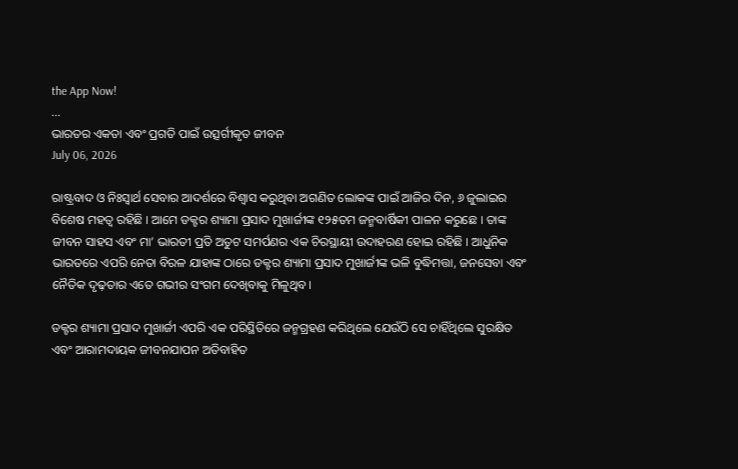the App Now!
...
ଭାରତର ଏକତା ଏବଂ ପ୍ରଗତି ପାଇଁ ଉତ୍ସର୍ଗୀକୃତ ଜୀବନ
July 06, 2026

ରାଷ୍ଟ୍ରବାଦ ଓ ନିଃସ୍ୱାର୍ଥ ସେବାର ଆଦର୍ଶରେ ବିଶ୍ୱାସ କରୁଥିବା ଅଗଣିତ ଲୋକଙ୍କ ପାଇଁ ଆଜିର ଦିନ, ୬ ଜୁଲାଇର ବିଶେଷ ମହତ୍ୱ ରହିଛି । ଆମେ ଡକ୍ଟର ଶ୍ୟାମା ପ୍ରସାଦ ମୁଖାର୍ଜୀଙ୍କ ୧୨୫ତମ ଜନ୍ମବାର୍ଷିକୀ ପାଳନ କରୁଛେ । ତାଙ୍କ ଜୀବନ ସାହସ ଏବଂ ମା’ ଭାରତୀ ପ୍ରତି ଅତୁଟ ସମର୍ପଣର ଏକ ଚିରସ୍ଥାୟୀ ଉଦାହରଣ ହୋଇ ରହିଛି । ଆଧୁନିକ ଭାରତରେ ଏପରି ନେତା ବିରଳ ଯାହାଙ୍କ ଠାରେ ଡକ୍ଟର ଶ୍ୟାମା ପ୍ରସାଦ ମୁଖାର୍ଜୀଙ୍କ ଭଳି ବୁଦ୍ଧିମତ୍ତା, ଜନସେବା ଏବଂ ନୈତିକ ଦୃଢ଼ତାର ଏତେ ଗଭୀର ସଂଗମ ଦେଖିବାକୁ ମିଳୁଥିବ।

ଡକ୍ଟର ଶ୍ୟାମା ପ୍ରସାଦ ମୁଖାର୍ଜୀ ଏପରି ଏକ ପରିସ୍ଥିତିରେ ଜନ୍ମଗ୍ରହଣ କରିଥିଲେ ଯେଉଁଠି ସେ ଚାହିଁଥିଲେ ସୁରକ୍ଷିତ ଏବଂ ଆରାମଦାୟକ ଜୀବନଯାପନ ଅତିବାହିତ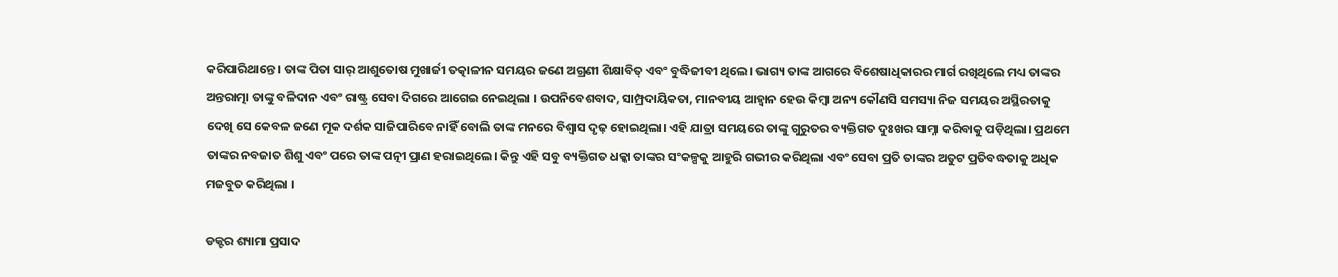କରିପାରିଥାନ୍ତେ । ତାଙ୍କ ପିତା ସାର୍‌ ଆଶୁତୋଷ ମୁଖାର୍ଜୀ ତତ୍କାଳୀନ ସମୟର ଜଣେ ଅଗ୍ରଣୀ ଶିକ୍ଷାବିତ୍‌ ଏବଂ ବୁଦ୍ଧିଜୀବୀ ଥିଲେ। ଭାଗ୍ୟ ତାଙ୍କ ଆଗରେ ବିଶେଷାଧିକାରର ମାର୍ଗ ରଖିଥିଲେ ମଧ୍ୟ ତାଙ୍କର ଅନ୍ତରାତ୍ମା ତାଙ୍କୁ ବଳିଦାନ ଏବଂ ରାଷ୍ଟ୍ର ସେବା ଦିଗରେ ଆଗେଇ ନେଇଥିଲା । ଉପନିବେଶବାଦ, ସାମ୍ପ୍ରଦାୟିକତା, ମାନବୀୟ ଆହ୍ୱାନ ହେଉ କିମ୍ବା ଅନ୍ୟ କୌଣସି ସମସ୍ୟା ନିଜ ସମୟର ଅସ୍ଥିରତାକୁ ଦେଖି ସେ କେବଳ ଜଣେ ମୂକ ଦର୍ଶକ ସାଜିପାରିବେ ନାହିଁ ବୋଲି ତାଙ୍କ ମନରେ ବିଶ୍ୱାସ ଦୃଢ଼ ହୋଇଥିଲା। ଏହି ଯାତ୍ରା ସମୟରେ ତାଙ୍କୁ ଗୁରୁତର ବ୍ୟକ୍ତିଗତ ଦୁଃଖର ସାମ୍ନା କରିବାକୁ ପଡ଼ିଥିଲା। ପ୍ରଥମେ ତାଙ୍କର ନବଜାତ ଶିଶୁ ଏବଂ ପରେ ତାଙ୍କ ପତ୍ନୀ ପ୍ରାଣ ହରାଇଥିଲେ। କିନ୍ତୁ ଏହି ସବୁ ବ୍ୟକ୍ତିଗତ ଧକ୍କା ତାଙ୍କର ସଂକଳ୍ପକୁ ଆହୁରି ଗଭୀର କରିଥିଲା ଏବଂ ସେବା ପ୍ରତି ତାଙ୍କର ଅତୁଟ ପ୍ରତିବଦ୍ଧତାକୁ ଅଧିକ ମଜବୁତ କରିଥିଲା ।

ଡକ୍ଟର ଶ୍ୟାମା ପ୍ରସାଦ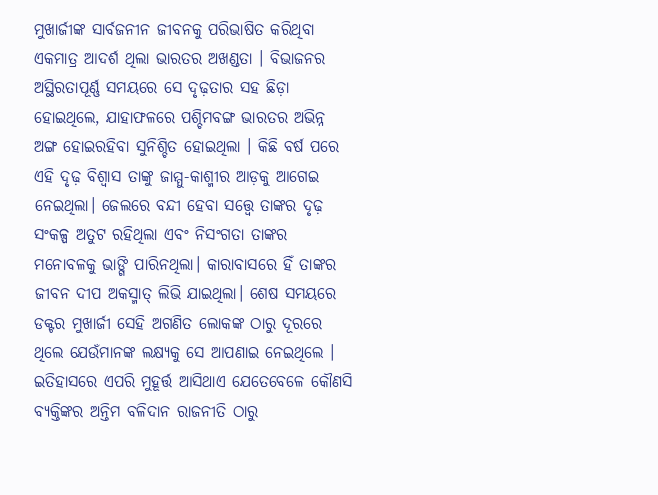ମୁଖାର୍ଜୀଙ୍କ ସାର୍ବଜନୀନ ଜୀବନକୁ ପରିଭାଷିତ କରିଥିବା ଏକମାତ୍ର ଆଦର୍ଶ ଥିଲା ଭାରତର ଅଖଣ୍ଡତା । ବିଭାଜନର ଅସ୍ଥିରତାପୂର୍ଣ୍ଣ ସମୟରେ ସେ ଦୃଢ଼ତାର ସହ ଛିଡ଼ା ହୋଇଥିଲେ, ଯାହାଫଳରେ ପଶ୍ଚିମବଙ୍ଗ ଭାରତର ଅଭିନ୍ନ ଅଙ୍ଗ ହୋଇରହିବା ସୁନିଶ୍ଚିତ ହୋଇଥିଲା । କିଛି ବର୍ଷ ପରେ ଏହି ଦୃଢ଼ ବିଶ୍ୱାସ ତାଙ୍କୁ ଜାମ୍ମୁ-କାଶ୍ମୀର ଆଡ଼କୁ ଆଗେଇ ନେଇଥିଲା। ଜେଲରେ ବନ୍ଦୀ ହେବା ସତ୍ତ୍ୱେ ତାଙ୍କର ଦୃଢ଼ ସଂକଳ୍ପ ଅତୁଟ ରହିଥିଲା ଏବଂ ନିସଂଗତା ତାଙ୍କର ମନୋବଳକୁ ଭାଙ୍ଗି ପାରିନଥିଲା। କାରାବାସରେ ହିଁ ତାଙ୍କର ଜୀବନ ଦୀପ ଅକସ୍ମାତ୍‌ ଲିଭି ଯାଇଥିଲା। ଶେଷ ସମୟରେ ଡକ୍ଟର ମୁଖାର୍ଜୀ ସେହି ଅଗଣିତ ଲୋକଙ୍କ ଠାରୁ ଦୂରରେ ଥିଲେ ଯେଉଁମାନଙ୍କ ଲକ୍ଷ୍ୟକୁ ସେ ଆପଣାଇ ନେଇଥିଲେ । ଇତିହାସରେ ଏପରି ମୁହୂର୍ତ୍ତ ଆସିଥାଏ ଯେତେବେଳେ କୌଣସି ବ୍ୟକ୍ତିଙ୍କର ଅନ୍ତିମ ବଳିଦାନ ରାଜନୀତି ଠାରୁ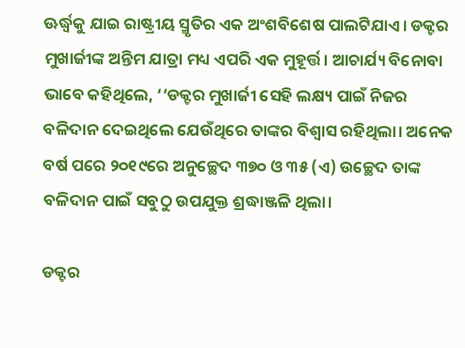ଊର୍ଦ୍ଧ୍ୱକୁ ଯାଇ ରାଷ୍ଟ୍ରୀୟ ସ୍ମୃତିର ଏକ ଅଂଶବିଶେଷ ପାଲଟିଯାଏ। ଡକ୍ଟର ମୁଖାର୍ଜୀଙ୍କ ଅନ୍ତିମ ଯାତ୍ରା ମଧ୍ୟ ଏପରି ଏକ ମୁହୂର୍ତ୍ତ। ଆଚାର୍ଯ୍ୟ ବିନୋବା ଭାବେ କହିଥିଲେ, ‘‘ଡକ୍ଟର ମୁଖାର୍ଜୀ ସେହି ଲକ୍ଷ୍ୟ ପାଇଁ ନିଜର ବଳିଦାନ ଦେଇଥିଲେ ଯେଉଁଥିରେ ତାଙ୍କର ବିଶ୍ୱାସ ରହିଥିଲା। ଅନେକ ବର୍ଷ ପରେ ୨୦୧୯ରେ ଅନୁଚ୍ଛେଦ ୩୭୦ ଓ ୩୫ (ଏ) ଉଚ୍ଛେଦ ତାଙ୍କ ବଳିଦାନ ପାଇଁ ସବୁଠୁ ଉପଯୁକ୍ତ ଶ୍ରଦ୍ଧାଞ୍ଜଳି ଥିଲା।

ଡକ୍ଟର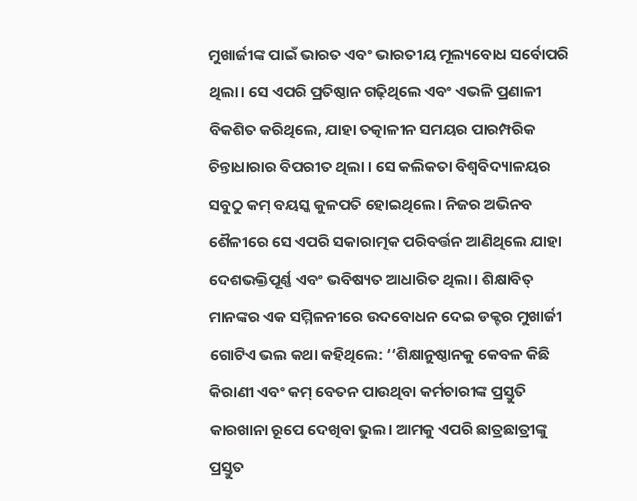ମୁଖାର୍ଜୀଙ୍କ ପାଇଁ ଭାରତ ଏବଂ ଭାରତୀୟ ମୂଲ୍ୟବୋଧ ସର୍ବୋପରି ଥିଲା। ସେ ଏପରି ପ୍ରତିଷ୍ଠାନ ଗଢ଼ିଥିଲେ ଏବଂ ଏଭଳି ପ୍ରଣାଳୀ ବିକଶିତ କରିଥିଲେ, ଯାହା ତତ୍କାଳୀନ ସମୟର ପାରମ୍ପରିକ ଚିନ୍ତାଧାରାର ବିପରୀତ ଥିଲା । ସେ କଲିକତା ବିଶ୍ୱବିଦ୍ୟାଳୟର ସବୁଠୁ କମ୍‌ ବୟସ୍କ କୁଳପତି ହୋଇଥିଲେ। ନିଜର ଅଭିନବ ଶୈଳୀରେ ସେ ଏପରି ସକାରାତ୍ମକ ପରିବର୍ତ୍ତନ ଆଣିଥିଲେ ଯାହା ଦେଶଭକ୍ତିପୂର୍ଣ୍ଣ ଏବଂ ଭବିଷ୍ୟତ ଆଧାରିତ ଥିଲା। ଶିକ୍ଷାବିତ୍‌ ମାନଙ୍କର ଏକ ସମ୍ମିଳନୀରେ ଉଦବୋଧନ ଦେଇ ଡକ୍ଟର ମୁଖାର୍ଜୀ ଗୋଟିଏ ଭଲ କଥା କହିଥିଲେ: ‘‘ଶିକ୍ଷାନୁଷ୍ଠାନକୁ କେବଳ କିଛି କିରାଣୀ ଏବଂ କମ୍‌ ବେତନ ପାଉଥିବା କର୍ମଚାରୀଙ୍କ ପ୍ରସ୍ତୁତି କାରଖାନା ରୂପେ ଦେଖିବା ଭୁଲ। ଆମକୁ ଏପରି ଛାତ୍ରଛାତ୍ରୀଙ୍କୁ ପ୍ରସ୍ତୁତ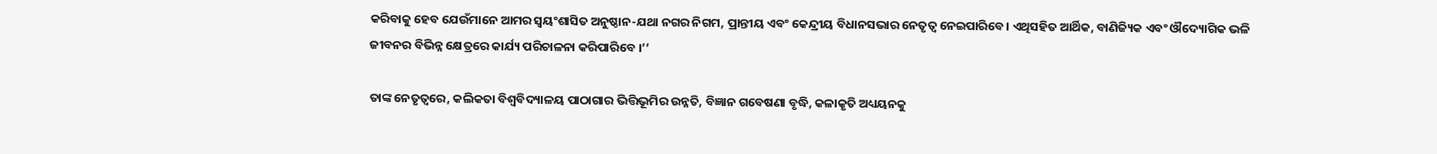କରିବାକୁ ହେବ ଯେଉଁମାନେ ଆମର ସ୍ୱୟଂଶାସିତ ଅନୁଷ୍ଠାନ-ଯଥା ନଗର ନିଗମ, ପ୍ରାନ୍ତୀୟ ଏବଂ କେନ୍ଦ୍ରୀୟ ବିଧାନସଭାର ନେତୃତ୍ୱ ନେଇପାରିବେ। ଏଥିସହିତ ଆର୍ଥିକ, ବାଣିଜ୍ୟିକ ଏବଂ ଔଦ୍ୟୋଗିକ ଭଳି ଜୀବନର ବିଭିନ୍ନ କ୍ଷେତ୍ରରେ କାର୍ଯ୍ୟ ପରିଚାଳନା କରିପାରିବେ ।’’

ତାଙ୍କ ନେତୃତ୍ୱରେ, କଲିକତା ବିଶ୍ୱବିଦ୍ୟାଳୟ ପାଠାଗାର ଭିତ୍ତିଭୂମିର ଉନ୍ନତି, ବିଜ୍ଞାନ ଗବେଷଣା ବୃଦ୍ଧି, କଳାକୃତି ଅଧ୍ୟୟନକୁ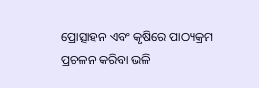ପ୍ରୋତ୍ସାହନ ଏବଂ କୃଷିରେ ପାଠ୍ୟକ୍ରମ ପ୍ରଚଳନ କରିବା ଭଳି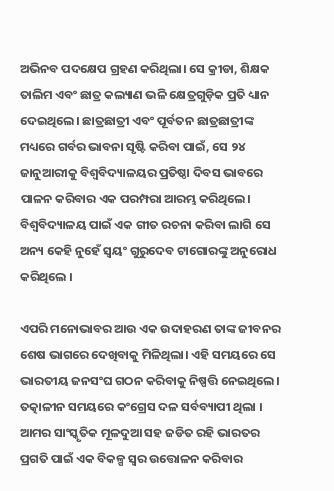ଅଭିନବ ପଦକ୍ଷେପ ଗ୍ରହଣ କରିଥିଲା। ସେ କ୍ରୀଡା, ଶିକ୍ଷକ ତାଲିମ ଏବଂ ଛାତ୍ର କଲ୍ୟାଣ ଭଳି କ୍ଷେତ୍ରଗୁଡ଼ିକ ପ୍ରତି ଧ୍ୟାନ ଦେଇଥିଲେ। ଛାତ୍ରଛାତ୍ରୀ ଏବଂ ପୂର୍ବତନ ଛାତ୍ରଛାତ୍ରୀଙ୍କ ମଧ୍ୟରେ ଗର୍ବର ଭାବନା ସୃଷ୍ଟି କରିବା ପାଇଁ, ସେ ୨୪ ଜାନୁଆରୀକୁ ବିଶ୍ୱବିଦ୍ୟାଳୟର ପ୍ରତିଷ୍ଠା ଦିବସ ଭାବରେ ପାଳନ କରିବାର ଏକ ପରମ୍ପରା ଆରମ୍ଭ କରିଥିଲେ। ବିଶ୍ୱବିଦ୍ୟାଳୟ ପାଇଁ ଏକ ଗୀତ ରଚନା କରିବା ଲାଗି ସେ ଅନ୍ୟ କେହି ନୁହେଁ ସ୍ୱୟଂ ଗୁରୁଦେବ ଟାଗୋରଙ୍କୁ ଅନୁରୋଧ କରିଥିଲେ ।

ଏପରି ମନୋଭାବର ଆଉ ଏକ ଉଦାହରଣ ତାଙ୍କ ଜୀବନର ଶେଷ ଭାଗରେ ଦେଖିବାକୁ ମିଳିଥିଲା। ଏହି ସମୟରେ ସେ ଭାରତୀୟ ଜନସଂଘ ଗଠନ କରିବାକୁ ନିଷ୍ପତ୍ତି ନେଇଥିଲେ। ତତ୍କାଳୀନ ସମୟରେ କଂଗ୍ରେସ ଦଳ ସର୍ବବ୍ୟାପୀ ଥିଲା । ଆମର ସାଂସ୍କୃତିକ ମୂଳଦୁଆ ସହ ଜଡିତ ରହି ଭାରତର ପ୍ରଗତି ପାଇଁ ଏକ ବିକଳ୍ପ ସ୍ୱର ଉତ୍ତୋଳନ କରିବାର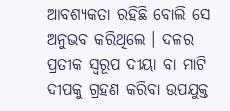ଆବଶ୍ୟକତା ରହିଛି ବୋଲି ସେ ଅନୁଭବ କରିଥିଲେ । ଦଳର ପ୍ରତୀକ ସ୍ୱରୂପ ଦୀୟା ବା ମାଟି ଦୀପକୁ ଗ୍ରହଣ କରିବା ଉପଯୁକ୍ତ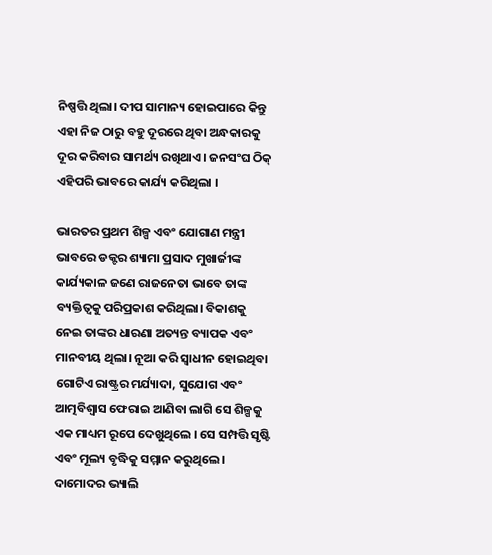ନିଷ୍ପତ୍ତି ଥିଲା। ଦୀପ ସାମାନ୍ୟ ହୋଇପାରେ କିନ୍ତୁ ଏହା ନିଜ ଠାରୁ ବହୁ ଦୂରରେ ଥିବା ଅନ୍ଧକାରକୁ ଦୂର କରିବାର ସାମର୍ଥ୍ୟ ରଖିଥାଏ। ଜନସଂଘ ଠିକ୍‌ ଏହିପରି ଭାବରେ କାର୍ଯ୍ୟ କରିଥିଲା ।

ଭାରତର ପ୍ରଥମ ଶିଳ୍ପ ଏବଂ ଯୋଗାଣ ମନ୍ତ୍ରୀ ଭାବରେ ଡକ୍ଟର ଶ୍ୟାମା ପ୍ରସାଦ ମୁଖାର୍ଜୀଙ୍କ କାର୍ଯ୍ୟକାଳ ଜଣେ ରାଜନେତା ଭାବେ ତାଙ୍କ ବ୍ୟକ୍ତିତ୍ୱକୁ ପରିପ୍ରକାଶ କରିଥିଲା। ବିକାଶକୁ ନେଇ ତାଙ୍କର ଧାରଣା ଅତ୍ୟନ୍ତ ବ୍ୟାପକ ଏବଂ ମାନବୀୟ ଥିଲା। ନୂଆ କରି ସ୍ୱାଧୀନ ହୋଇଥିବା ଗୋଟିଏ ରାଷ୍ଟ୍ରର ମର୍ଯ୍ୟାଦା, ସୁଯୋଗ ଏବଂ ଆତ୍ମବିଶ୍ୱାସ ଫେରାଇ ଆଣିବା ଲାଗି ସେ ଶିଳ୍ପକୁ ଏକ ମାଧ୍ୟମ ରୂପେ ଦେଖୁଥିଲେ । ସେ ସମ୍ପତ୍ତି ସୃଷ୍ଟି ଏବଂ ମୂଲ୍ୟ ବୃଦ୍ଧିକୁ ସମ୍ମାନ କରୁଥିଲେ। ଦାମୋଦର ଭ୍ୟାଲି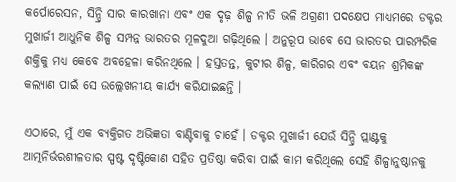କର୍ପୋରେସନ, ସିନ୍ଦ୍ରି ସାର କାରଖାନା ଏବଂ ଏକ ଦୃଢ଼ ଶିଳ୍ପ ନୀତି ଭଳି ଅଗ୍ରଣୀ ପଦକ୍ଷେପ ମାଧ୍ୟମରେ ଡକ୍ଟର ମୁଖାର୍ଜୀ ଆଧୁନିକ ଶିଳ୍ପ ସମ୍ପନ୍ନ ଭାରତର ମୂଳଦୁଆ ଗଢ଼ିଥିଲେ । ଅନୁରୂପ ଭାବେ ସେ ଭାରତର ପାରମ୍ପରିକ ଶକ୍ତିକୁ ମଧ୍ୟ କେବେ ଅବହେଳା କରିନଥିଲେ । ହସ୍ତତନ୍ତ, କୁଟୀର ଶିଳ୍ପ, କାରିଗର ଏବଂ ବୟନ ଶ୍ରମିକଙ୍କ କଲ୍ୟାଣ ପାଇଁ ସେ ଉଲ୍ଲେଖନୀୟ କାର୍ଯ୍ୟ କରିଯାଇଛନ୍ତି ।

ଏଠାରେ, ମୁଁ ଏକ ବ୍ୟକ୍ତିଗତ ଅଭିଜ୍ଞତା ବାଣ୍ଟିବାକୁ ଚାହେଁ । ଡକ୍ଟର ମୁଖାର୍ଜୀ ଯେଉଁ ସିନ୍ଦ୍ରି ପ୍ଲାଣ୍ଟକୁ ଆତ୍ମନିର୍ଭରଶୀଳତାର ସ୍ପଷ୍ଟ ଦୃଷ୍ଟିକୋଣ ସହିତ ପ୍ରତିଷ୍ଠା କରିବା ପାଇଁ କାମ କରିଥିଲେ ସେହି ଶିଳ୍ପାନୁଷ୍ଠାନକୁ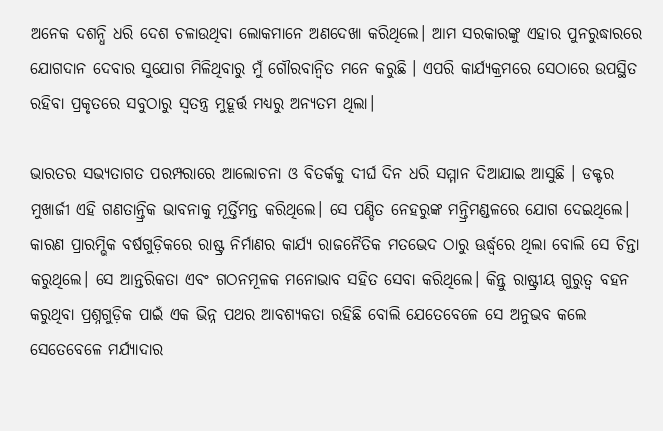ଅନେକ ଦଶନ୍ଧି ଧରି ଦେଶ ଚଳାଉଥିବା ଲୋକମାନେ ଅଣଦେଖା କରିଥିଲେ। ଆମ ସରକାରଙ୍କୁ ଏହାର ପୁନରୁଦ୍ଧାରରେ ଯୋଗଦାନ ଦେବାର ସୁଯୋଗ ମିଳିଥିବାରୁ ମୁଁ ଗୌରବାନ୍ୱିତ ମନେ କରୁଛି । ଏପରି କାର୍ଯ୍ୟକ୍ରମରେ ସେଠାରେ ଉପସ୍ଥିତ ରହିବା ପ୍ରକୃତରେ ସବୁଠାରୁ ସ୍ୱତନ୍ତ୍ର ମୁହୂର୍ତ୍ତ ମଧ୍ୟରୁ ଅନ୍ୟତମ ଥିଲା।

ଭାରତର ସଭ୍ୟତାଗତ ପରମ୍ପରାରେ ଆଲୋଚନା ଓ ବିତର୍କକୁ ଦୀର୍ଘ ଦିନ ଧରି ସମ୍ମାନ ଦିଆଯାଇ ଆସୁଛି । ଡକ୍ଟର ମୁଖାର୍ଜୀ ଏହି ଗଣତାନ୍ତ୍ରିକ ଭାବନାକୁ ମୂର୍ତ୍ତିମନ୍ତ କରିଥିଲେ। ସେ ପଣ୍ଡିତ ନେହରୁଙ୍କ ମନ୍ତ୍ରିମଣ୍ଡଳରେ ଯୋଗ ଦେଇଥିଲେ। କାରଣ ପ୍ରାରମ୍ଭିକ ବର୍ଷଗୁଡ଼ିକରେ ରାଷ୍ଟ୍ର ନିର୍ମାଣର କାର୍ଯ୍ୟ ରାଜନୈତିକ ମତଭେଦ ଠାରୁ ଊର୍ଦ୍ଧ୍ୱରେ ଥିଲା ବୋଲି ସେ ଚିନ୍ତା କରୁଥିଲେ। ସେ ଆନ୍ତରିକତା ଏବଂ ଗଠନମୂଳକ ମନୋଭାବ ସହିତ ସେବା କରିଥିଲେ। କିନ୍ତୁ ରାଷ୍ଟ୍ରୀୟ ଗୁରୁତ୍ୱ ବହନ କରୁଥିବା ପ୍ରଶ୍ନଗୁଡ଼ିକ ପାଇଁ ଏକ ଭିନ୍ନ ପଥର ଆବଶ୍ୟକତା ରହିଛି ବୋଲି ଯେତେବେଳେ ସେ ଅନୁଭବ କଲେ ସେତେବେଳେ ମର୍ଯ୍ୟାଦାର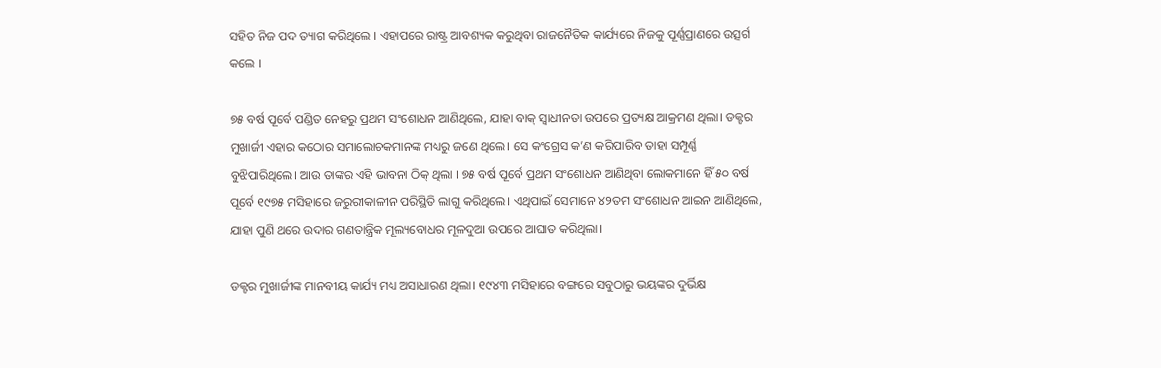ସହିତ ନିଜ ପଦ ତ୍ୟାଗ କରିଥିଲେ । ଏହାପରେ ରାଷ୍ଟ୍ର ଆବଶ୍ୟକ କରୁଥିବା ରାଜନୈତିକ କାର୍ଯ୍ୟରେ ନିଜକୁ ପୂର୍ଣ୍ଣପ୍ରାଣରେ ଉତ୍ସର୍ଗ କଲେ ।

୭୫ ବର୍ଷ ପୂର୍ବେ ପଣ୍ଡିତ ନେହରୁ ପ୍ରଥମ ସଂଶୋଧନ ଆଣିଥିଲେ, ଯାହା ବାକ୍ ସ୍ୱାଧୀନତା ଉପରେ ପ୍ରତ୍ୟକ୍ଷ ଆକ୍ରମଣ ଥିଲା। ଡକ୍ଟର ମୁଖାର୍ଜୀ ଏହାର କଠୋର ସମାଲୋଚକମାନଙ୍କ ମଧ୍ୟରୁ ଜଣେ ଥିଲେ। ସେ କଂଗ୍ରେସ କ’ଣ କରିପାରିବ ତାହା ସମ୍ପୂର୍ଣ୍ଣ ବୁଝିପାରିଥିଲେ। ଆଉ ତାଙ୍କର ଏହି ଭାବନା ଠିକ୍‌ ଥିଲା । ୭୫ ବର୍ଷ ପୂର୍ବେ ପ୍ରଥମ ସଂଶୋଧନ ଆଣିଥିବା ଲୋକମାନେ ହିଁ ୫୦ ବର୍ଷ ପୂର୍ବେ ୧୯୭୫ ମସିହାରେ ଜରୁରୀକାଳୀନ ପରିସ୍ଥିତି ଲାଗୁ କରିଥିଲେ। ଏଥିପାଇଁ ସେମାନେ ୪୨ତମ ସଂଶୋଧନ ଆଇନ ଆଣିଥିଲେ, ଯାହା ପୁଣି ଥରେ ଉଦାର ଗଣତାନ୍ତ୍ରିକ ମୂଲ୍ୟବୋଧର ମୂଳଦୁଆ ଉପରେ ଆଘାତ କରିଥିଲା।

ଡକ୍ଟର ମୁଖାର୍ଜୀଙ୍କ ମାନବୀୟ କାର୍ଯ୍ୟ ମଧ୍ୟ ଅସାଧାରଣ ଥିଲା। ୧୯୪୩ ମସିହାରେ ବଙ୍ଗରେ ସବୁଠାରୁ ଭୟଙ୍କର ଦୁର୍ଭିକ୍ଷ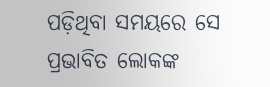ପଡ଼ିଥିବା ସମୟରେ ସେ ପ୍ରଭାବିତ ଲୋକଙ୍କ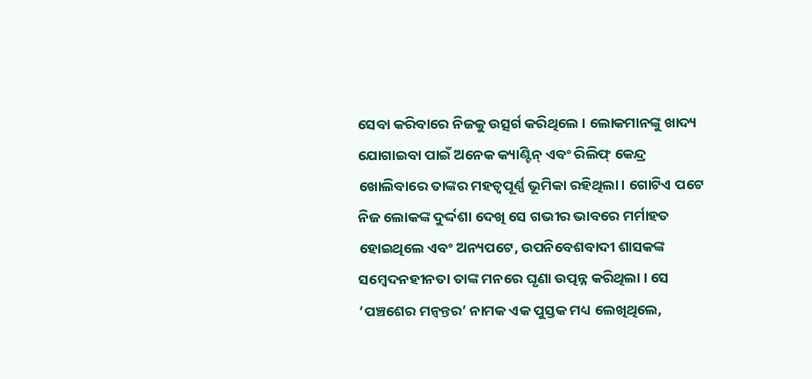ସେବା କରିବାରେ ନିଜକୁ ଉତ୍ସର୍ଗ କରିଥିଲେ । ଲୋକମାନଙ୍କୁ ଖାଦ୍ୟ ଯୋଗାଇବା ପାଇଁ ଅନେକ କ୍ୟାଣ୍ଟିନ୍ ଏବଂ ରିଲିଫ୍ କେନ୍ଦ୍ର ଖୋଲିବାରେ ତାଙ୍କର ମହତ୍ୱପୂର୍ଣ୍ଣ ଭୂମିକା ରହିଥିଲା। ଗୋଟିଏ ପଟେ ନିଜ ଲୋକଙ୍କ ଦୁର୍ଦ୍ଦଶା ଦେଖି ସେ ଗଭୀର ଭାବରେ ମର୍ମାହତ ହୋଇଥିଲେ ଏବଂ ଅନ୍ୟପଟେ, ଉପନିବେଶବାଦୀ ଶାସକଙ୍କ ସମ୍ବେଦନହୀନତା ତାଙ୍କ ମନରେ ଘୃଣା ଉତ୍ପନ୍ନ କରିଥିଲା । ସେ ‘ପଞ୍ଚଶେର ମନ୍ୱନ୍ତର’ ନାମକ ଏକ ପୁସ୍ତକ ମଧ୍ୟ ଲେଖିଥିଲେ,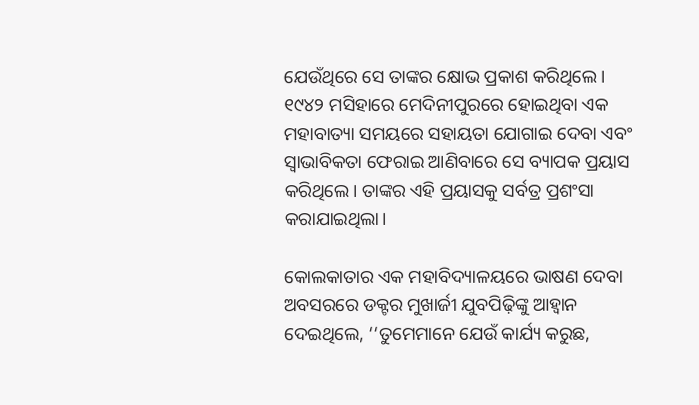ଯେଉଁଥିରେ ସେ ତାଙ୍କର କ୍ଷୋଭ ପ୍ରକାଶ କରିଥିଲେ। ୧୯୪୨ ମସିହାରେ ମେଦିନୀପୁରରେ ହୋଇଥିବା ଏକ ମହାବାତ୍ୟା ସମୟରେ ସହାୟତା ଯୋଗାଇ ଦେବା ଏବଂ ସ୍ୱାଭାବିକତା ଫେରାଇ ଆଣିବାରେ ସେ ବ୍ୟାପକ ପ୍ରୟାସ କରିଥିଲେ। ତାଙ୍କର ଏହି ପ୍ରୟାସକୁ ସର୍ବତ୍ର ପ୍ରଶଂସା କରାଯାଇଥିଲା।

କୋଲକାତାର ଏକ ମହାବିଦ୍ୟାଳୟରେ ଭାଷଣ ଦେବା ଅବସରରେ ଡକ୍ଟର ମୁଖାର୍ଜୀ ଯୁବପିଢ଼ିଙ୍କୁ ଆହ୍ୱାନ ଦେଇଥିଲେ, ‘‘ତୁମେମାନେ ଯେଉଁ କାର୍ଯ୍ୟ କରୁଛ,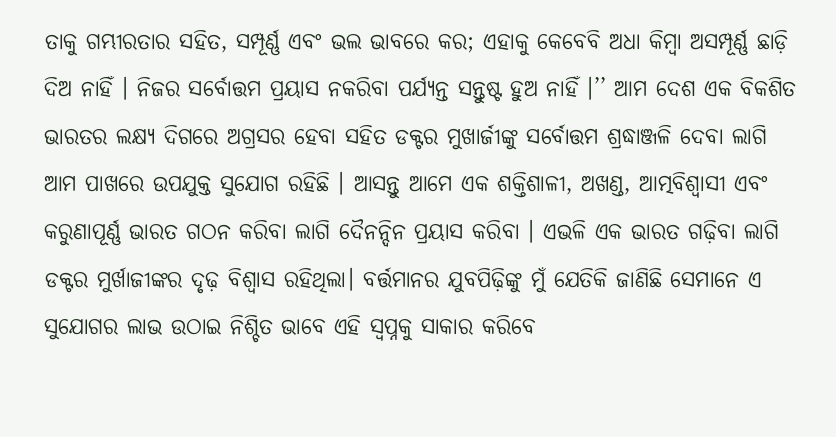ତାକୁ ଗମ୍ଭୀରତାର ସହିତ, ସମ୍ପୂର୍ଣ୍ଣ ଏବଂ ଭଲ ଭାବରେ କର; ଏହାକୁ କେବେବି ଅଧା କିମ୍ବା ଅସମ୍ପୂର୍ଣ୍ଣ ଛାଡ଼ି ଦିଅ ନାହିଁ । ନିଜର ସର୍ବୋତ୍ତମ ପ୍ରୟାସ ନକରିବା ପର୍ଯ୍ୟନ୍ତ ସନ୍ତୁଷ୍ଟ ହୁଅ ନାହିଁ ।’’ ଆମ ଦେଶ ଏକ ବିକଶିତ ଭାରତର ଲକ୍ଷ୍ୟ ଦିଗରେ ଅଗ୍ରସର ହେବା ସହିତ ଡକ୍ଟର ମୁଖାର୍ଜୀଙ୍କୁ ସର୍ବୋତ୍ତମ ଶ୍ରଦ୍ଧାଞ୍ଜଳି ଦେବା ଲାଗି ଆମ ପାଖରେ ଉପଯୁକ୍ତ ସୁଯୋଗ ରହିଛି । ଆସନ୍ତୁ ଆମେ ଏକ ଶକ୍ତିଶାଳୀ, ଅଖଣ୍ଡ, ଆତ୍ମବିଶ୍ୱାସୀ ଏବଂ କରୁଣାପୂର୍ଣ୍ଣ ଭାରତ ଗଠନ କରିବା ଲାଗି ଦୈନନ୍ଦିନ ପ୍ରୟାସ କରିବା । ଏଭଳି ଏକ ଭାରତ ଗଢ଼ିବା ଲାଗି ଡକ୍ଟର ମୁର୍ଖାଜୀଙ୍କର ଦୃଢ଼ ବିଶ୍ୱାସ ରହିଥିଲା। ବର୍ତ୍ତମାନର ଯୁବପିଢ଼ିଙ୍କୁ ମୁଁ ଯେତିକି ଜାଣିଛି ସେମାନେ ଏ ସୁଯୋଗର ଲାଭ ଉଠାଇ ନିଶ୍ଚିତ ଭାବେ ଏହି ସ୍ୱପ୍ନକୁ ସାକାର କରିବେ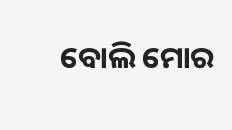ବୋଲି ମୋର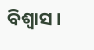ବିଶ୍ୱାସ ।